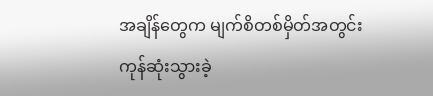အချိန်တွေက မျက်စိတစ်မှိတ်အတွင်း ကုန်ဆုံးသွားခဲ့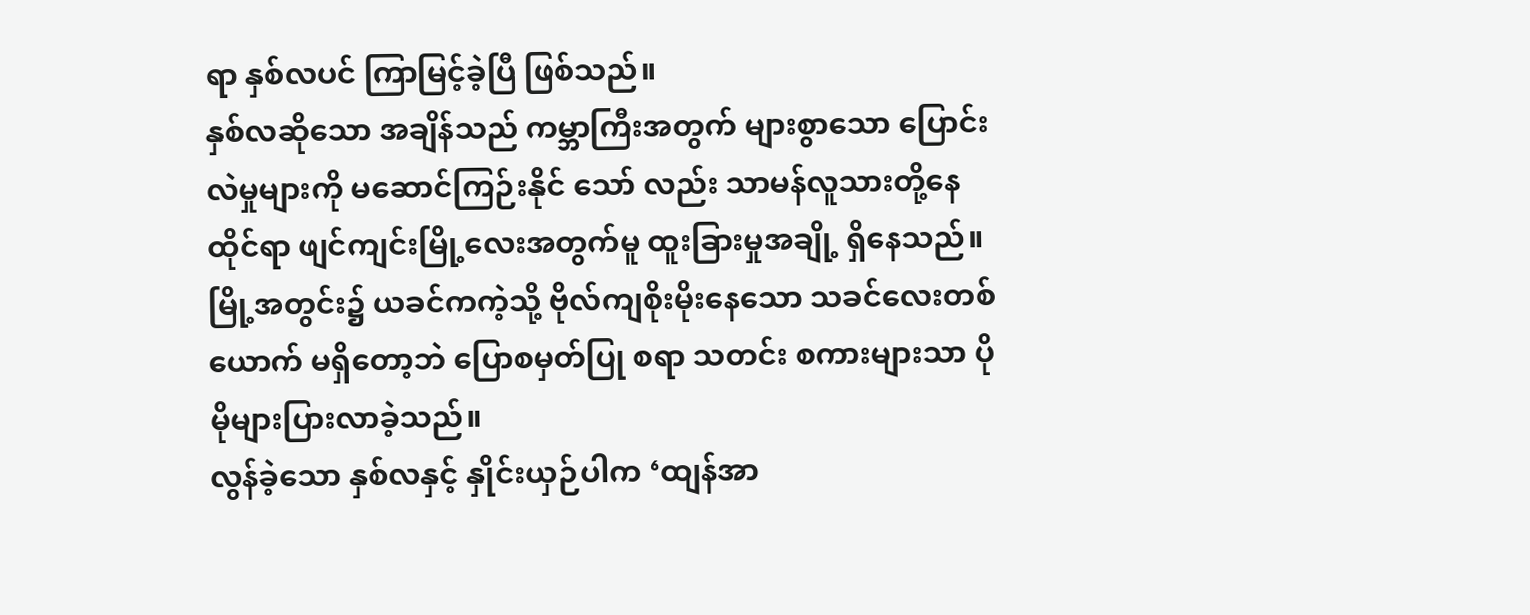ရာ နှစ်လပင် ကြာမြင့်ခဲ့ပြီ ဖြစ်သည်။
နှစ်လဆိုသော အချိန်သည် ကမ္ဘာကြီးအတွက် များစွာသော ပြောင်းလဲမှုများကို မဆောင်ကြဉ်းနိုင် သော် လည်း သာမန်လူသားတို့နေထိုင်ရာ ဖျင်ကျင်းမြို့လေးအတွက်မူ ထူးခြားမှုအချို့ ရှိနေသည်။ မြို့အတွင်း၌ ယခင်ကကဲ့သို့ ဗိုလ်ကျစိုးမိုးနေသော သခင်လေးတစ်ယောက် မရှိတော့ဘဲ ပြောစမှတ်ပြု စရာ သတင်း စကားများသာ ပိုမိုများပြားလာခဲ့သည်။
လွန်ခဲ့သော နှစ်လနှင့် နှိုင်းယှဉ်ပါက ‘ထျန်အာ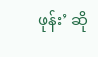ဖုန်း’ ဆို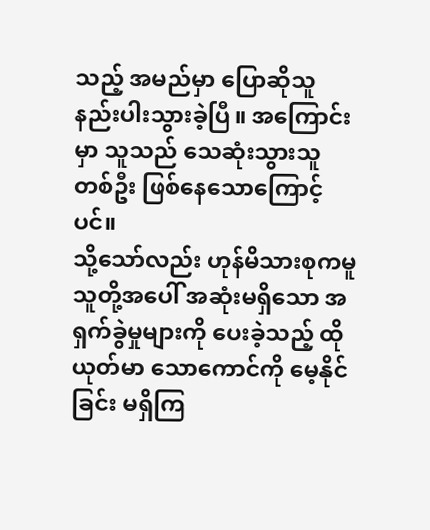သည့် အမည်မှာ ပြောဆိုသူ နည်းပါးသွားခဲ့ပြီ။ အကြောင်းမှာ သူသည် သေဆုံးသွားသူတစ်ဦး ဖြစ်နေသောကြောင့်ပင်။
သို့သော်လည်း ဟုန်မိသားစုကမူ သူတို့အပေါ် အဆုံးမရှိသော အရှက်ခွဲမှုများကို ပေးခဲ့သည့် ထိုယုတ်မာ သောကောင်ကို မေ့နိုင်ခြင်း မရှိကြ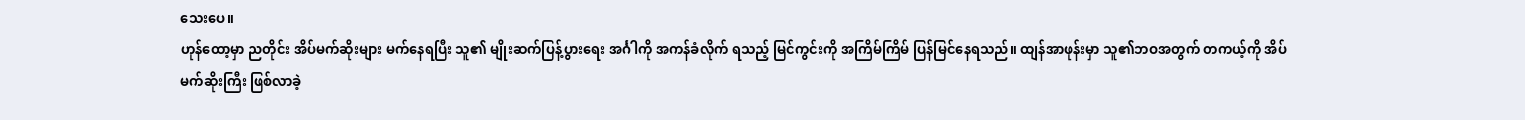သေးပေ။
ဟုန်ထော့မှာ ညတိုင်း အိပ်မက်ဆိုးများ မက်နေရပြီး သူ၏ မျိုးဆက်ပြန့်ပွားရေး အင်္ဂါကို အကန်ခံလိုက် ရသည့် မြင်ကွင်းကို အကြိမ်ကြိမ် ပြန်မြင်နေရသည်။ ထျန်အာဖုန်းမှာ သူ၏ဘဝအတွက် တကယ့်ကို အိပ်မက်ဆိုးကြီး ဖြစ်လာခဲ့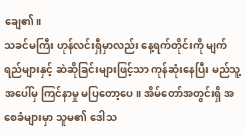ချေ၏။
သခင်မကြီး ဟုန်လင်းရှီမှာလည်း နေ့ရက်တိုင်းကို မျက်ရည်များနှင့် ဆဲဆိုခြင်းများဖြင့်သာ ကုန်ဆုံးနေပြီး မည်သူ့အပေါ်မှ ကြင်နာမှု မပြတော့ပေ။ အိမ်တော်အတွင်းရှိ အစေခံများမှာ သူမ၏ ဒေါသ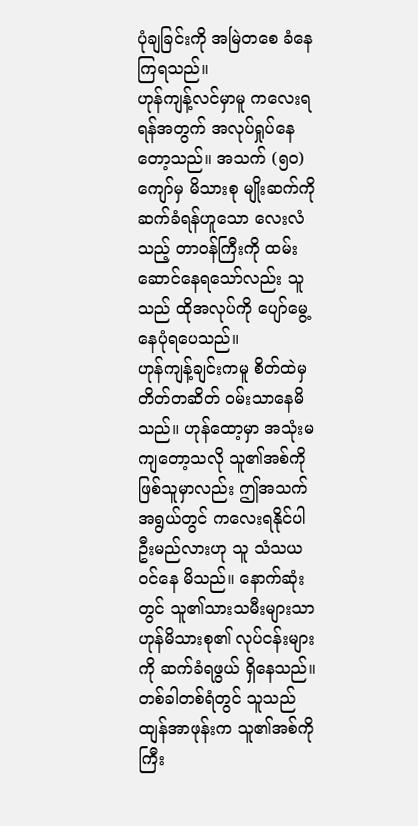ပုံချခြင်းကို အမြဲတစေ ခံနေကြရသည်။
ဟုန်ကျန့်လင်မှာမူ ကလေးရရန်အတွက် အလုပ်ရှုပ်နေတော့သည်။ အသက် (၅၀) ကျော်မှ မိသားစု မျိုးဆက်ကို ဆက်ခံရန်ဟူသော လေးလံသည့် တာဝန်ကြီးကို ထမ်းဆောင်နေရသော်လည်း သူသည် ထိုအလုပ်ကို ပျော်မွေ့နေပုံရပေသည်။
ဟုန်ကျန့်ချင်းကမူ စိတ်ထဲမှ တိတ်တဆိတ် ဝမ်းသာနေမိသည်။ ဟုန်ထော့မှာ အသုံးမကျတော့သလို သူ၏အစ်ကိုဖြစ်သူမှာလည်း ဤအသက်အရွယ်တွင် ကလေးရနိုင်ပါဦးမည်လားဟု သူ သံသယဝင်နေ မိသည်။ နောက်ဆုံးတွင် သူ၏သားသမီးများသာ ဟုန်မိသားစု၏ လုပ်ငန်းများကို ဆက်ခံရဖွယ် ရှိနေသည်။ တစ်ခါတစ်ရံတွင် သူသည် ထျန်အာဖုန်းက သူ၏အစ်ကိုကြီး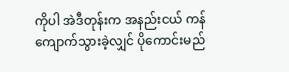ကိုပါ အဲဒီတုန်းက အနည်းငယ် ကန်ကျောက်သွားခဲ့လျှင် ပိုကောင်းမည်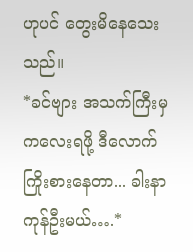ဟုပင် တွေးမိနေသေးသည်။
*ခင်ဗျား အသက်ကြီးမှ ကလေးရဖို့ ဒီလောက်ကြိုးစားနေတာ... ခါးနာကုန်ဦးမယ်….*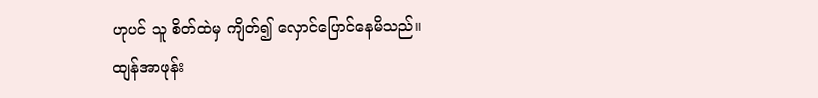ဟုပင် သူ စိတ်ထဲမှ ကျိတ်၍ လှောင်ပြောင်နေမိသည်။
ထျန်အာဖုန်း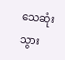သေဆုံးသွား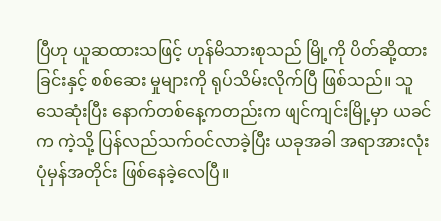ပြီဟု ယူဆထားသဖြင့် ဟုန်မိသားစုသည် မြို့ကို ပိတ်ဆို့ထားခြင်းနှင့် စစ်ဆေး မှုများကို ရုပ်သိမ်းလိုက်ပြီ ဖြစ်သည်။ သူ သေဆုံးပြီး နောက်တစ်နေ့ကတည်းက ဖျင်ကျင်းမြို့မှာ ယခင် က ကဲ့သို့ ပြန်လည်သက်ဝင်လာခဲ့ပြီး ယခုအခါ အရာအားလုံး ပုံမှန်အတိုင်း ဖြစ်နေခဲ့လေပြီ။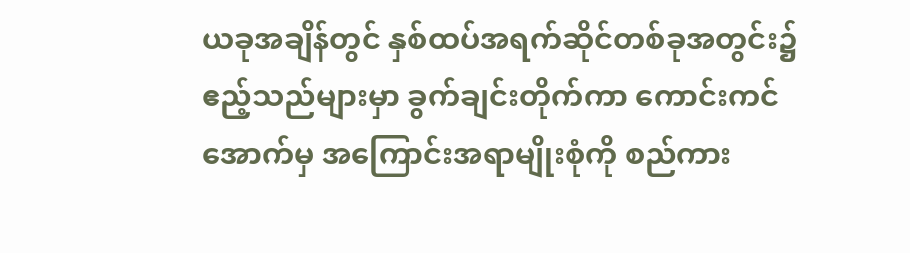ယခုအချိန်တွင် နှစ်ထပ်အရက်ဆိုင်တစ်ခုအတွင်း၌ ဧည့်သည်များမှာ ခွက်ချင်းတိုက်ကာ ကောင်းကင် အောက်မှ အကြောင်းအရာမျိုးစုံကို စည်ကား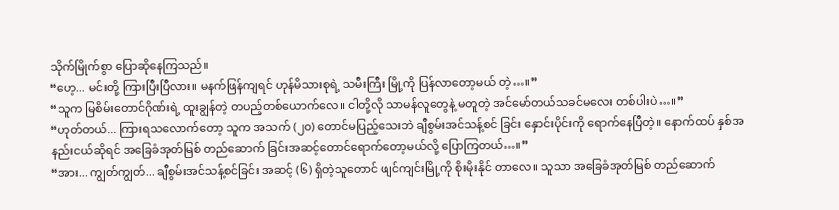သိုက်မြိုက်စွာ ပြောဆိုနေကြသည်။
“ဟေ့... မင်းတို့ ကြားပြီးပြီလား။ မနက်ဖြန်ကျရင် ဟုန်မိသားစုရဲ့ သမီးကြီး မြို့ကို ပြန်လာတော့မယ် တဲ့…။”
“သူက မြစိမ်းတောင်ဂိုဏ်းရဲ့ ထူးချွန်တဲ့ တပည့်တစ်ယောက်လေ။ ငါတို့လို သာမန်လူတွေနဲ့ မတူတဲ့ အင်မော်တယ်သခင်မလေး တစ်ပါးပဲ…။”
“ဟုတ်တယ်... ကြားရသလောက်တော့ သူက အသက် (၂၀) တောင်မပြည့်သေးဘဲ ချီစွမ်းအင်သန့်စင် ခြင်း နှောင်းပိုင်းကို ရောက်နေပြီတဲ့။ နောက်ထပ် နှစ်အနည်းငယ်ဆိုရင် အခြေခံအုတ်မြစ် တည်ဆောက် ခြင်းအဆင့်တောင်ရောက်တော့မယ်လို့ ပြောကြတယ်…။”
“အား... ကျွတ်ကျွတ်... ချီစွမ်းအင်သန့်စင်ခြင်း အဆင့် (၆) ရှိတဲ့သူတောင် ဖျင်ကျင်းမြို့ကို စိုးမိုးနိုင် တာလေ။ သူသာ အခြေခံအုတ်မြစ် တည်ဆောက်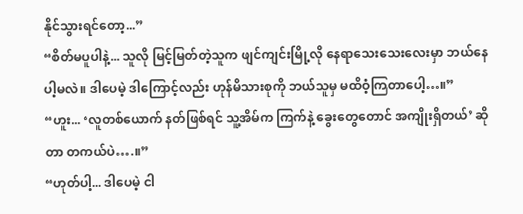နိုင်သွားရင်တော့...”
“စိတ်မပူပါနဲ့... သူလို မြင့်မြတ်တဲ့သူက ဖျင်ကျင်းမြို့လို နေရာသေးသေးလေးမှာ ဘယ်နေပါ့မလဲ။ ဒါပေမဲ့ ဒါကြောင့်လည်း ဟုန်မိသားစုကို ဘယ်သူမှ မထိဝံ့ကြတာပေါ့…။”
“ဟူး... ‘လူတစ်ယောက် နတ်ဖြစ်ရင် သူ့အိမ်က ကြက်နဲ့ ခွေးတွေတောင် အကျိုးရှိတယ်’ ဆိုတာ တကယ်ပဲ….။”
“ဟုတ်ပါ့... ဒါပေမဲ့ ငါ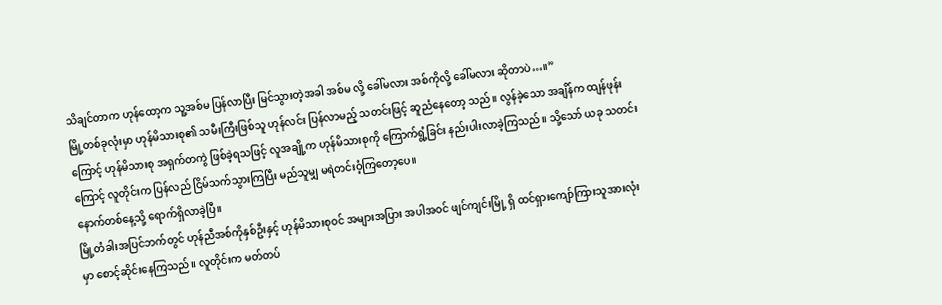သိချင်တာက ဟုန်ထော့က သူ့အစ်မ ပြန်လာပြီး မြင်သွားတဲ့အခါ အစ်မ လို့ ခေါ်မလား အစ်ကိုလို့ ခေါ်မလား ဆိုတာပဲ…။”
မြို့တစ်ခုလုံးမှာ ဟုန်မိသားစု၏ သမီးကြီးဖြစ်သူ ဟုန်လင်း ပြန်လာမည့် သတင်းဖြင့် ဆူညံနေတော့ သည်။ လွန်ခဲ့သော အချိန်က ထျန်ဖုန်းကြောင့် ဟုန်မိသားစု အရှက်တကွဲ ဖြစ်ခဲ့ရသဖြင့် လူအချို့က ဟုန်မိသားစုကို ကြောက်ရွံ့ခြင်း နည်းပါးလာခဲ့ကြသည်။ သို့သော် ယခု သတင်းကြောင့် လူတိုင်းက ပြန်လည် ငြိမ်သက်သွားကြပြီး မည်သူမျှ မရဲတင်းဝံ့ကြတော့ပေ။
နောက်တစ်နေ့သို့ ရောက်ရှိလာခဲ့ပြီ။
မြို့တံခါးအပြင်ဘက်တွင် ဟုန်ညီအစ်ကိုနှစ်ဦးနှင့် ဟုန်မိသားစုဝင် အများအပြား အပါအဝင် ဖျင်ကျင်းမြို့ ရှိ ထင်ရှားကျော်ကြားသူအားလုံးမှာ စောင့်ဆိုင်းနေကြသည်။ လူတိုင်းက မတ်တပ်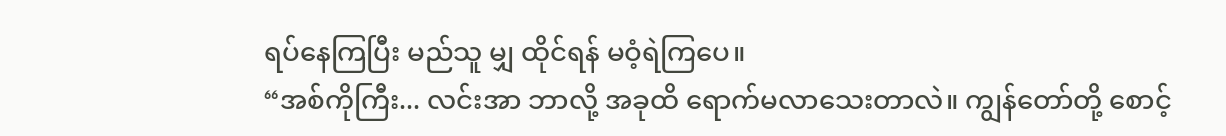ရပ်နေကြပြီး မည်သူ မျှ ထိုင်ရန် မဝံ့ရဲကြပေ။
“အစ်ကိုကြီး... လင်းအာ ဘာလို့ အခုထိ ရောက်မလာသေးတာလဲ။ ကျွန်တော်တို့ စောင့်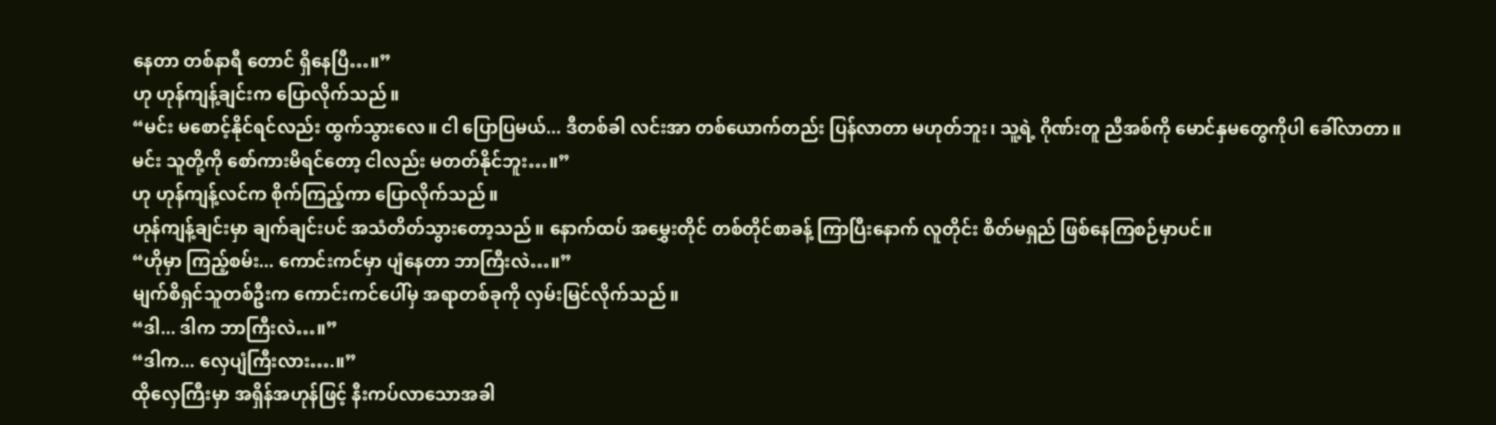နေတာ တစ်နာရီ တောင် ရှိနေပြီ…။”
ဟု ဟုန်ကျန့်ချင်းက ပြောလိုက်သည်။
“မင်း မစောင့်နိုင်ရင်လည်း ထွက်သွားလေ။ ငါ ပြောပြမယ်... ဒီတစ်ခါ လင်းအာ တစ်ယောက်တည်း ပြန်လာတာ မဟုတ်ဘူး၊ သူ့ရဲ့ ဂိုဏ်းတူ ညီအစ်ကို မောင်နှမတွေကိုပါ ခေါ်လာတာ။ မင်း သူတို့ကို စော်ကားမိရင်တော့ ငါလည်း မတတ်နိုင်ဘူး…။”
ဟု ဟုန်ကျန့်လင်က စိုက်ကြည့်ကာ ပြောလိုက်သည်။
ဟုန်ကျန့်ချင်းမှာ ချက်ချင်းပင် အသံတိတ်သွားတော့သည်။ နောက်ထပ် အမွှေးတိုင် တစ်တိုင်စာခန့် ကြာပြီးနောက် လူတိုင်း စိတ်မရှည် ဖြစ်နေကြစဉ်မှာပင်။
“ဟိုမှာ ကြည့်စမ်း... ကောင်းကင်မှာ ပျံနေတာ ဘာကြီးလဲ…။”
မျက်စိရှင်သူတစ်ဦးက ကောင်းကင်ပေါ်မှ အရာတစ်ခုကို လှမ်းမြင်လိုက်သည်။
“ဒါ... ဒါက ဘာကြီးလဲ…။”
“ဒါက... လှေပျံကြီးလား….။”
ထိုလှေကြီးမှာ အရှိန်အဟုန်ဖြင့် နီးကပ်လာသောအခါ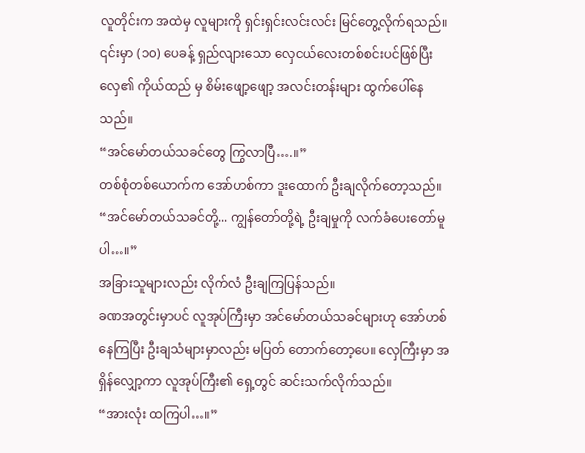လူတိုင်းက အထဲမှ လူများကို ရှင်းရှင်းလင်းလင်း မြင်တွေ့လိုက်ရသည်။ ၎င်းမှာ (၁၀) ပေခန့် ရှည်လျားသော လှေငယ်လေးတစ်စင်းပင်ဖြစ်ပြီး လှေ၏ ကိုယ်ထည် မှ စိမ်းဖျော့ဖျော့ အလင်းတန်းများ ထွက်ပေါ်နေသည်။
“အင်မော်တယ်သခင်တွေ ကြွလာပြီ….။”
တစ်စုံတစ်ယောက်က အော်ဟစ်ကာ ဒူးထောက် ဦးချလိုက်တော့သည်။
“အင်မော်တယ်သခင်တို့... ကျွန်တော်တို့ရဲ့ ဦးချမှုကို လက်ခံပေးတော်မူပါ…။”
အခြားသူများလည်း လိုက်လံ ဦးချကြပြန်သည်။
ခဏအတွင်းမှာပင် လူအုပ်ကြီးမှာ အင်မော်တယ်သခင်များဟု အော်ဟစ်နေကြပြီး ဦးချသံများမှာလည်း မပြတ် တောက်တော့ပေ။ လှေကြီးမှာ အရှိန်လျှော့ကာ လူအုပ်ကြီး၏ ရှေ့တွင် ဆင်းသက်လိုက်သည်။
“အားလုံး ထကြပါ…။”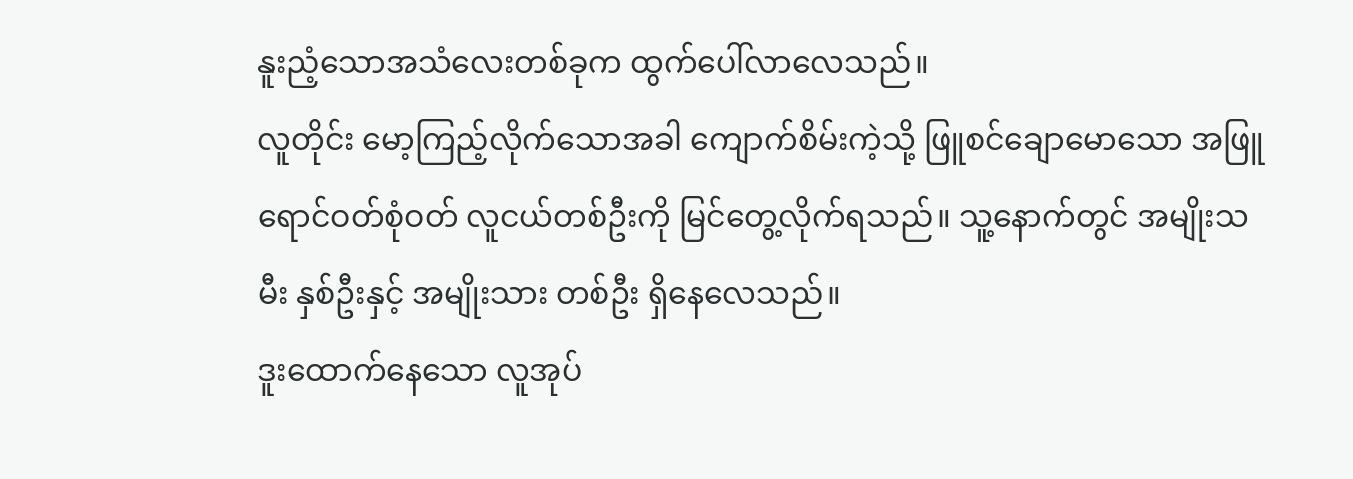နူးညံ့သောအသံလေးတစ်ခုက ထွက်ပေါ်လာလေသည်။
လူတိုင်း မော့ကြည့်လိုက်သောအခါ ကျောက်စိမ်းကဲ့သို့ ဖြူစင်ချောမောသော အဖြူရောင်ဝတ်စုံဝတ် လူငယ်တစ်ဦးကို မြင်တွေ့လိုက်ရသည်။ သူ့နောက်တွင် အမျိုးသမီး နှစ်ဦးနှင့် အမျိုးသား တစ်ဦး ရှိနေလေသည်။
ဒူးထောက်နေသော လူအုပ်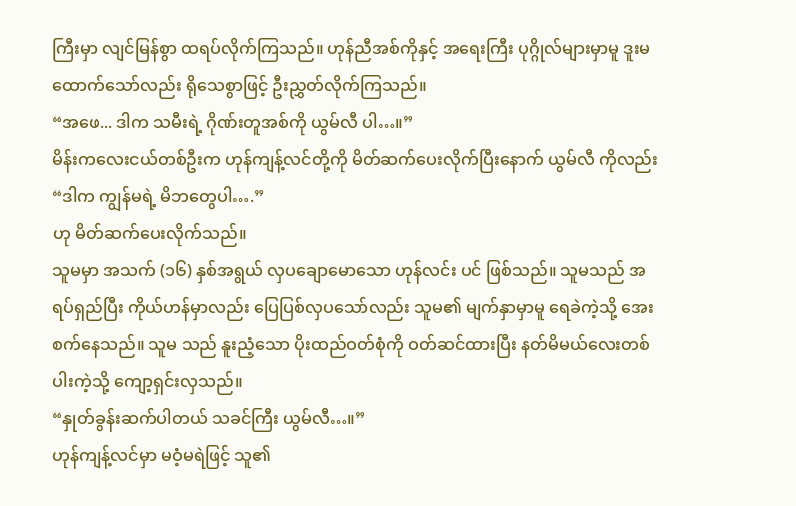ကြီးမှာ လျင်မြန်စွာ ထရပ်လိုက်ကြသည်။ ဟုန်ညီအစ်ကိုနှင့် အရေးကြီး ပုဂ္ဂိုလ်များမှာမူ ဒူးမထောက်သော်လည်း ရိုသေစွာဖြင့် ဦးညွှတ်လိုက်ကြသည်။
“အဖေ... ဒါက သမီးရဲ့ ဂိုဏ်းတူအစ်ကို ယွမ်လီ ပါ…။”
မိန်းကလေးငယ်တစ်ဦးက ဟုန်ကျန့်လင်တို့ကို မိတ်ဆက်ပေးလိုက်ပြီးနောက် ယွမ်လီ ကိုလည်း
“ဒါက ကျွန်မရဲ့ မိဘတွေပါ….”
ဟု မိတ်ဆက်ပေးလိုက်သည်။
သူမမှာ အသက် (၁၆) နှစ်အရွယ် လှပချောမောသော ဟုန်လင်း ပင် ဖြစ်သည်။ သူမသည် အရပ်ရှည်ပြီး ကိုယ်ဟန်မှာလည်း ပြေပြစ်လှပသော်လည်း သူမ၏ မျက်နှာမှာမူ ရေခဲကဲ့သို့ အေးစက်နေသည်။ သူမ သည် နူးညံ့သော ပိုးထည်ဝတ်စုံကို ဝတ်ဆင်ထားပြီး နတ်မိမယ်လေးတစ်ပါးကဲ့သို့ ကျော့ရှင်းလှသည်။
“နှုတ်ခွန်းဆက်ပါတယ် သခင်ကြီး ယွမ်လီ…။”
ဟုန်ကျန့်လင်မှာ မဝံ့မရဲဖြင့် သူ၏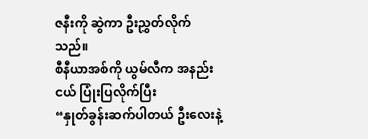ဇနီးကို ဆွဲကာ ဦးညွှတ်လိုက်သည်။
စီနီယာအစ်ကို ယွမ်လီက အနည်းငယ် ပြုံးပြလိုက်ပြီး
“နှုတ်ခွန်းဆက်ပါတယ် ဦးလေးနဲ့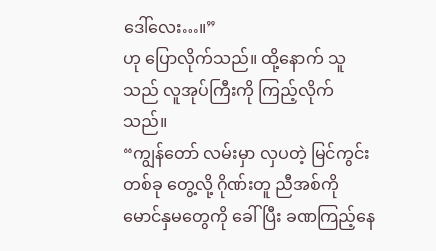ဒေါ်လေး…။”
ဟု ပြောလိုက်သည်။ ထို့နောက် သူသည် လူအုပ်ကြီးကို ကြည့်လိုက်သည်။
“ကျွန်တော် လမ်းမှာ လှပတဲ့ မြင်ကွင်းတစ်ခု တွေ့လို့ ဂိုဏ်းတူ ညီအစ်ကို မောင်နှမတွေကို ခေါ်ပြီး ခဏကြည့်နေ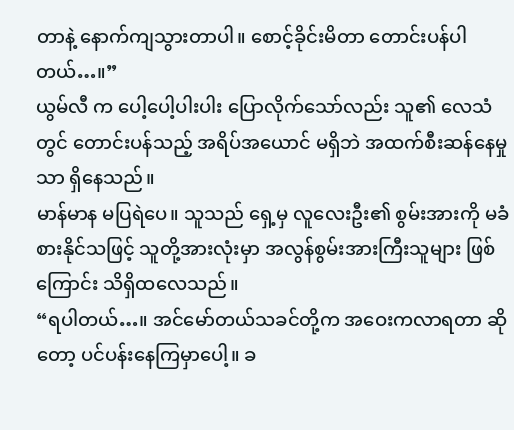တာနဲ့ နောက်ကျသွားတာပါ။ စောင့်ခိုင်းမိတာ တောင်းပန်ပါတယ်…။”
ယွမ်လီ က ပေါ့ပေါ့ပါးပါး ပြောလိုက်သော်လည်း သူ၏ လေသံတွင် တောင်းပန်သည့် အရိပ်အယောင် မရှိဘဲ အထက်စီးဆန်နေမှုသာ ရှိနေသည်။
မာန်မာန မပြရဲပေ။ သူသည် ရှေ့မှ လူလေးဦး၏ စွမ်းအားကို မခံစားနိုင်သဖြင့် သူတို့အားလုံးမှာ အလွန်စွမ်းအားကြီးသူများ ဖြစ်ကြောင်း သိရှိထလေသည်။
“ရပါတယ်…။ အင်မော်တယ်သခင်တို့က အဝေးကလာရတာ ဆိုတော့ ပင်ပန်းနေကြမှာပေါ့။ ခ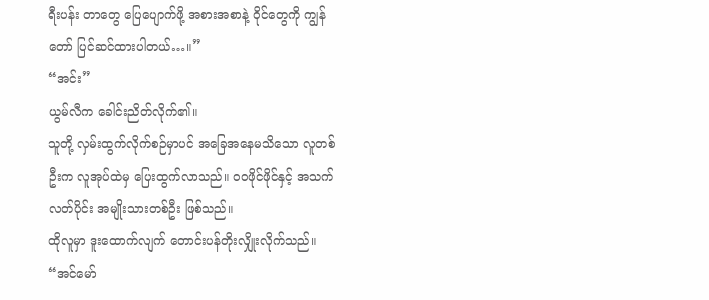ရီးပန်း တာတွေ ပြေပျောက်ဖို့ အစားအစာနဲ့ ဝိုင်တွေကို ကျွန်တော် ပြင်ဆင်ထားပါတယ်…။”
“အင်း”
ယွမ်လီက ခေါင်းညိတ်လိုက်၏။
သူတို့ လှမ်းထွက်လိုက်စဉ်မှာပင် အခြေအနေမသိသော လူတစ်ဦးက လူအုပ်ထဲမှ ပြေးထွက်လာသည်။ ဝဝဖိုင်ဖိုင်နှင့် အသက်လတ်ပိုင်း အမျိုးသားတစ်ဦး ဖြစ်သည်။
ထိုလူမှာ ဒူးထောက်လျက် တောင်းပန်တိုးလျှိုးလိုက်သည်။
“အင်မော်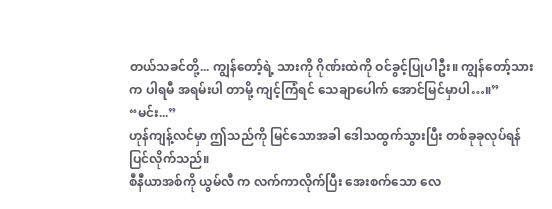တယ်သခင်တို့... ကျွန်တော့်ရဲ့ သားကို ဂိုဏ်းထဲကို ဝင်ခွင့်ပြုပါဦး။ ကျွန်တော့်သားက ပါရမီ အရမ်းပါ တာမို့ ကျင့်ကြံရင် သေချာပေါက် အောင်မြင်မှာပါ…။”
“မင်း...”
ဟုန်ကျန့်လင်မှာ ဤသည်ကို မြင်သောအခါ ဒေါသထွက်သွားပြီး တစ်ခုခုလုပ်ရန် ပြင်လိုက်သည်။
စီနီယာအစ်ကို ယွမ်လီ က လက်ကာလိုက်ပြီး အေးစက်သော လေ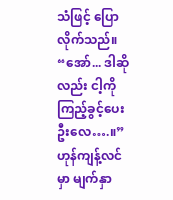သံဖြင့် ပြောလိုက်သည်။
“အော်... ဒါဆိုလည်း ငါ့ကို ကြည့်ခွင့်ပေးဦးလေ….။”
ဟုန်ကျန့်လင်မှာ မျက်နှာ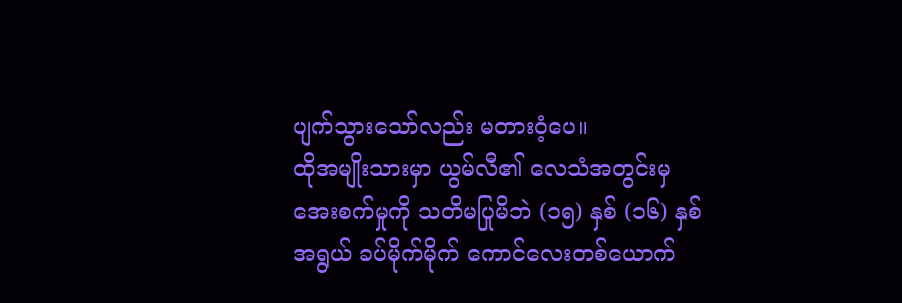ပျက်သွားသော်လည်း မတားဝံ့ပေ။
ထိုအမျိုးသားမှာ ယွမ်လီ၏ လေသံအတွင်းမှ အေးစက်မှုကို သတိမပြုမိဘဲ (၁၅) နှစ် (၁၆) နှစ်အရွယ် ခပ်မိုက်မိုက် ကောင်လေးတစ်ယောက်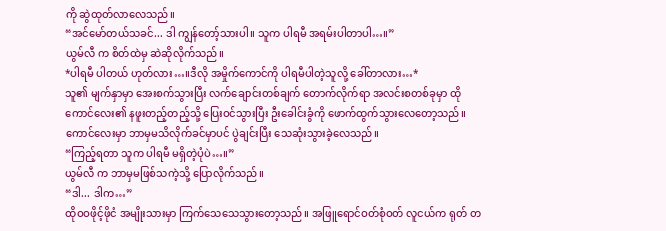ကို ဆွဲထုတ်လာလေသည်။
“အင်မော်တယ်သခင်... ဒါ ကျွန်တော့်သားပါ။ သူက ပါရမီ အရမ်းပါတာပါ…။”
ယွမ်လီ က စိတ်ထဲမှ ဆဲဆိုလိုက်သည်။
*ပါရမီ ပါတယ် ဟုတ်လား…။ဒီလို အမှိုက်ကောင်ကို ပါရမီပါတဲ့သူလို့ ခေါ်တာလား…*
သူ၏ မျက်နှာမှာ အေးစက်သွားပြီး လက်ချောင်းတစ်ချက် တောက်လိုက်ရာ အလင်းစတစ်ခုမှာ ထို ကောင်လေး၏ နဖူးတည့်တည့်သို့ ပြေးဝင်သွားပြီး ဦးခေါင်းခွံကို ဖောက်ထွက်သွားလေတော့သည်။ ကောင်လေးမှာ ဘာမှမသိလိုက်ခင်မှာပင် ပွဲချင်းပြီး သေဆုံးသွားခဲ့လေသည်။
“ကြည့်ရတာ သူက ပါရမီ မရှိတဲ့ပုံပဲ…။”
ယွမ်လီ က ဘာမှမဖြစ်သကဲ့သို့ ပြောလိုက်သည်။
“ဒါ... ဒါက…”
ထိုဝဝဖိုင့်ဖိုငံ အမျိုးသားမှာ ကြက်သေသေသွားတော့သည်။ အဖြူရောင်ဝတ်စုံဝတ် လူငယ်က ရုတ် တ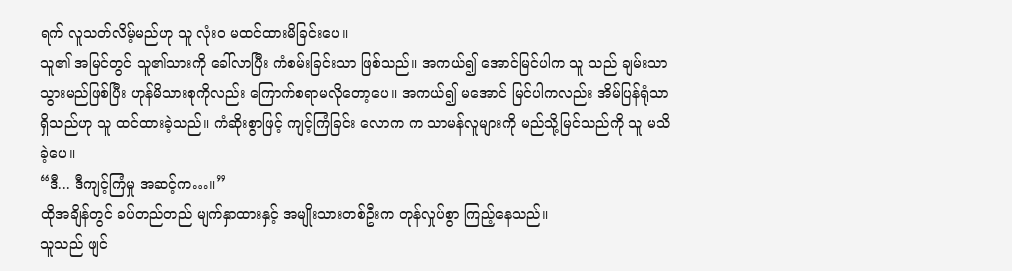ရက် လူသတ်လိမ့်မည်ဟု သူ လုံးဝ မထင်ထားမိခြင်းပေ။
သူ၏ အမြင်တွင် သူ၏သားကို ခေါ်လာပြီး ကံစမ်းခြင်းသာ ဖြစ်သည်။ အကယ်၍ အောင်မြင်ပါက သူ သည် ချမ်းသာသွားမည်ဖြစ်ပြီး ဟုန်မိသားစုကိုလည်း ကြောက်စရာမလိုတော့ပေ။ အကယ်၍ မအောင် မြင်ပါကလည်း အိမ်ပြန်ရုံသာ ရှိသည်ဟု သူ ထင်ထားခဲ့သည်။ ကံဆိုးစွာဖြင့် ကျင့်ကြံခြင်း လောက က သာမန်လူများကို မည်သို့မြင်သည်ကို သူ မသိခဲ့ပေ။
“ဒီ... ဒီကျင့်ကြံမှု အဆင့်က…။”
ထိုအချိန်တွင် ခပ်တည်တည် မျက်နှာထားနှင့် အမျိုးသားတစ်ဦးက တုန်လှုပ်စွာ ကြည့်နေသည်။
သူသည် ဖျင်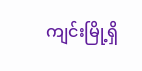ကျင်းမြို့ရှိ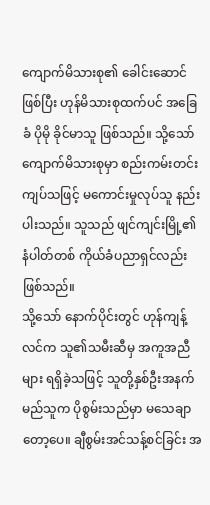ကျောက်မိသားစု၏ ခေါင်းဆောင် ဖြစ်ပြီး ဟုန်မိသားစုထက်ပင် အခြေခံ ပိုမို ခိုင်မာသူ ဖြစ်သည်။ သို့သော် ကျောက်မိသားစုမှာ စည်းကမ်းတင်းကျပ်သဖြင့် မကောင်းမှုလုပ်သူ နည်းပါးသည်။ သူသည် ဖျင်ကျင်းမြို့၏ နံပါတ်တစ် ကိုယ်ခံပညာရှင်လည်း ဖြစ်သည်။
သို့သော် နောက်ပိုင်းတွင် ဟုန်ကျန့်လင်က သူ၏သမီးဆီမှ အကူအညီများ ရရှိခဲ့သဖြင့် သူတို့နှစ်ဦးအနက် မည်သူက ပိုစွမ်းသည်မှာ မသေချာတော့ပေ။ ချီစွမ်းအင်သန့်စင်ခြင်း အ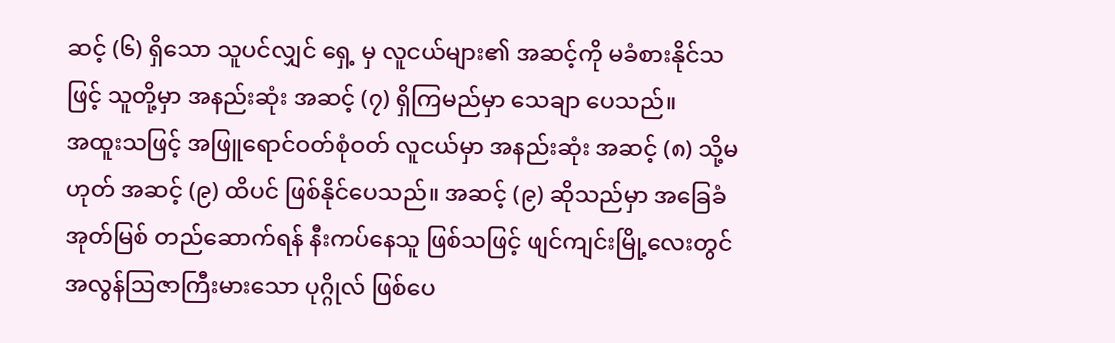ဆင့် (၆) ရှိသော သူပင်လျှင် ရှေ့ မှ လူငယ်များ၏ အဆင့်ကို မခံစားနိုင်သဖြင့် သူတို့မှာ အနည်းဆုံး အဆင့် (၇) ရှိကြမည်မှာ သေချာ ပေသည်။
အထူးသဖြင့် အဖြူရောင်ဝတ်စုံဝတ် လူငယ်မှာ အနည်းဆုံး အဆင့် (၈) သို့မဟုတ် အဆင့် (၉) ထိပင် ဖြစ်နိုင်ပေသည်။ အဆင့် (၉) ဆိုသည်မှာ အခြေခံအုတ်မြစ် တည်ဆောက်ရန် နီးကပ်နေသူ ဖြစ်သဖြင့် ဖျင်ကျင်းမြို့လေးတွင် အလွန်ဩဇာကြီးမားသော ပုဂ္ဂိုလ် ဖြစ်ပေ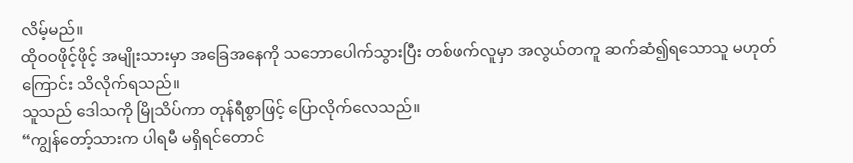လိမ့်မည်။
ထိုဝဝဖိုင့်ဖိုင့် အမျိုးသားမှာ အခြေအနေကို သဘောပေါက်သွားပြီး တစ်ဖက်လူမှာ အလွယ်တကူ ဆက်ဆံ၍ရသောသူ မဟုတ်ကြောင်း သိလိုက်ရသည်။
သူသည် ဒေါသကို မြိုသိပ်ကာ တုန်ရီစွာဖြင့် ပြောလိုက်လေသည်။
“ကျွန်တော့်သားက ပါရမီ မရှိရင်တောင်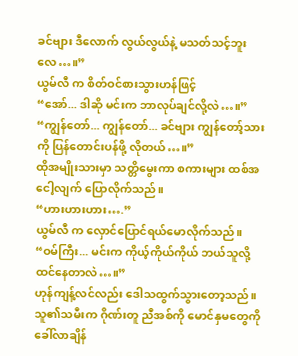ခင်ဗျား ဒီလောက် လွယ်လွယ်နဲ့ မသတ်သင့်ဘူးလေ…။”
ယွမ်လီ က စိတ်ဝင်စားသွားဟန်ဖြင့်
“အော်... ဒါဆို မင်းက ဘာလုပ်ချင်လို့လဲ…။”
“ကျွန်တော်... ကျွန်တော်... ခင်ဗျား ကျွန်တော့်သားကို ပြန်တောင်းပန်ဖို့ လိုတယ်…။”
ထိုအမျိုးသားမှာ သတ္တိမွေးကာ စကားများ ထစ်အငေါ့လျက် ပြောလိုက်သည်။
“ဟားဟားဟား….”
ယွမ်လီ က လှောင်ပြောင်ရယ်မောလိုက်သည်။
“ဝမ်ကြီး... မင်းက ကိုယ့်ကိုယ်ကိုယ် ဘယ်သူလို့ ထင်နေတာလဲ…။”
ဟုန်ကျန့်လင်လည်း ဒေါသထွက်သွားတော့သည်။ သူ၏သမီးက ဂိုဏ်းတူ ညီအစ်ကို မောင်နှမတွေကို ခေါ်လာချိန်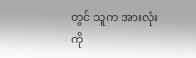တွင် သူက အားလုံးကို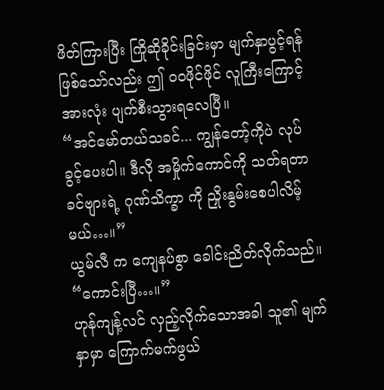ဖိတ်ကြားပြီး ကြိုဆိုခိုင်းခြင်းမှာ မျက်နှာပွင့်ရန် ဖြစ်သော်လည်း ဤ ဝဝဖိုင်ဖိုင် လူကြီးကြောင့် အားလုံး ပျက်စီးသွားရလေပြီ။
“အင်မော်တယ်သခင်... ကျွန်တော့်ကိုပဲ လုပ်ခွင့်ပေးပါ။ ဒီလို အမှိုက်ကောင်ကို သတ်ရတာ ခင်ဗျားရဲ့ ဂုဏ်သိက္ခာ ကို ညှိုးနွမ်းစေပါလိမ့်မယ်…။”
ယွမ်လီ က ကျေနပ်စွာ ခေါင်းညိတ်လိုက်သည်။
“ကောင်းပြီ…။”
ဟုန်ကျန့်လင် လှည့်လိုက်သောအခါ သူ၏ မျက်နှာမှာ ကြောက်မက်ဖွယ်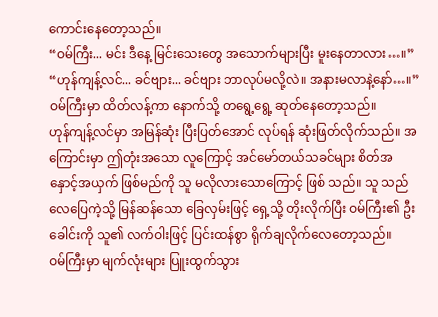ကောင်းနေတော့သည်။
“ဝမ်ကြီး... မင်း ဒီနေ့ မြင်းသေးတွေ အသောက်များပြီး မူးနေတာလား…။”
“ဟုန်ကျန့်လင်... ခင်ဗျား... ခင်ဗျား ဘာလုပ်မလို့လဲ။ အနားမလာနဲ့နော်…။”
ဝမ်ကြီးမှာ ထိတ်လန့်ကာ နောက်သို့ တရွေ့ရွေ့ ဆုတ်နေတော့သည်။
ဟုန်ကျန့်လင်မှာ အမြန်ဆုံး ပြီးပြတ်အောင် လုပ်ရန် ဆုံးဖြတ်လိုက်သည်။ အကြောင်းမှာ ဤတုံးအသော လူကြောင့် အင်မော်တယ်သခင်များ စိတ်အနှောင့်အယှက် ဖြစ်မည်ကို သူ မလိုလားသောကြောင့် ဖြစ် သည်။ သူ သည် လေပြေကဲ့သို့ မြန်ဆန်သော ခြေလှမ်းဖြင့် ရှေ့သို့ တိုးလိုက်ပြီး ဝမ်ကြီး၏ ဦးခေါင်းကို သူ၏ လက်ဝါးဖြင့် ပြင်းထန်စွာ ရိုက်ချလိုက်လေတော့သည်။
ဝမ်ကြီးမှာ မျက်လုံးများ ပြူးထွက်သွား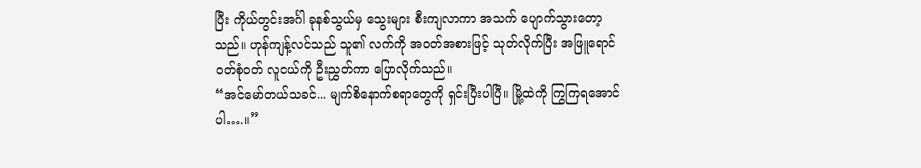ပြီး ကိုယ်တွင်းအင်္ဂါ ခုနစ်သွယ်မှ သွေးများ စီးကျလာကာ အသက် ပျောက်သွားတော့သည်။ ဟုန်ကျန့်လင်သည် သူ၏ လက်ကို အဝတ်အစားဖြင့် သုတ်လိုက်ပြီး အဖြူရောင်ဝတ်စုံဝတ် လူငယ်ကို ဦးညွှတ်ကာ ပြောလိုက်သည်။
“အင်မော်တယ်သခင်... မျက်စိနောက်စရာတွေကို ရှင်းပြီးပါပြီ။ မြို့ထဲကို ကြွကြရအောင်ပါ….။”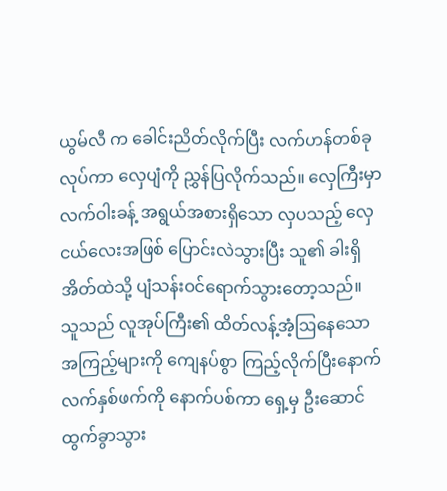ယွမ်လီ က ခေါင်းညိတ်လိုက်ပြီး လက်ဟန်တစ်ခု လုပ်ကာ လှေပျံကို ညွှန်ပြလိုက်သည်။ လှေကြီးမှာ လက်ဝါးခန့် အရွယ်အစားရှိသော လှပသည့် လှေငယ်လေးအဖြစ် ပြောင်းလဲသွားပြီး သူ၏ ခါးရှိ အိတ်ထဲသို့ ပျံသန်းဝင်ရောက်သွားတော့သည်။
သူသည် လူအုပ်ကြီး၏ ထိတ်လန့်အံ့ဩနေသော အကြည့်များကို ကျေနပ်စွာ ကြည့်လိုက်ပြီးနောက် လက်နှစ်ဖက်ကို နောက်ပစ်ကာ ရှေ့မှ ဦးဆောင်ထွက်ခွာသွား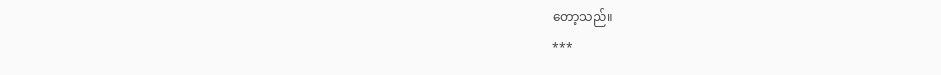တော့သည်။
***